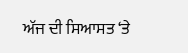ਅੱਜ ਦੀ ਸਿਆਸਤ ‘ਤੇ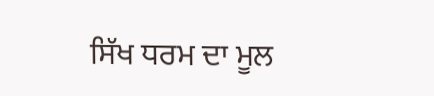ਸਿੱਖ ਧਰਮ ਦਾ ਮੂਲ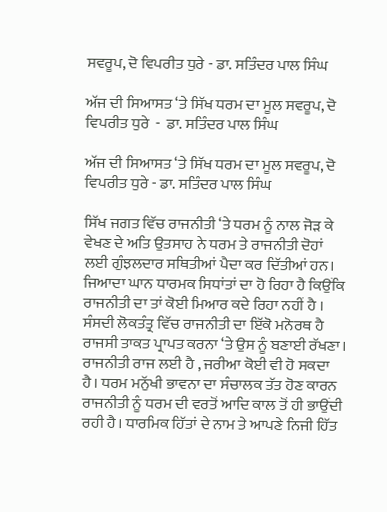ਸਵਰੂਪ, ਦੋ ਵਿਪਰੀਤ ਧੁਰੇ - ਡਾ. ਸਤਿੰਦਰ ਪਾਲ ਸਿੰਘ

ਅੱਜ ਦੀ ਸਿਆਸਤ ‘ਤੇ ਸਿੱਖ ਧਰਮ ਦਾ ਮੂਲ ਸਵਰੂਪ, ਦੋ ਵਿਪਰੀਤ ਧੁਰੇ  -  ਡਾ. ਸਤਿੰਦਰ ਪਾਲ ਸਿੰਘ

ਅੱਜ ਦੀ ਸਿਆਸਤ ‘ਤੇ ਸਿੱਖ ਧਰਮ ਦਾ ਮੂਲ ਸਵਰੂਪ, ਦੋ ਵਿਪਰੀਤ ਧੁਰੇ - ਡਾ. ਸਤਿੰਦਰ ਪਾਲ ਸਿੰਘ

ਸਿੱਖ ਜਗਤ ਵਿੱਚ ਰਾਜਨੀਤੀ ‘ਤੇ ਧਰਮ ਨੂੰ ਨਾਲ ਜੋੜ ਕੇ ਵੇਖਣ ਦੇ ਅਤਿ ਉਤਸਾਹ ਨੇ ਧਰਮ ਤੇ ਰਾਜਨੀਤੀ ਦੋਹਾਂ ਲਈ ਗੁੰਝਲਦਾਰ ਸਥਿਤੀਆਂ ਪੈਦਾ ਕਰ ਦਿੱਤੀਆਂ ਹਨ। ਜਿਆਦਾ ਘਾਨ ਧਾਰਮਕ ਸਿਧਾਂਤਾਂ ਦਾ ਹੋ ਰਿਹਾ ਹੈ ਕਿਉਂਕਿ ਰਾਜਨੀਤੀ ਦਾ ਤਾਂ ਕੋਈ ਮਿਆਰ ਕਦੇ ਰਿਹਾ ਨਹੀਂ ਹੈ । ਸੰਸਦੀ ਲੋਕਤੰਤ੍ਰ ਵਿੱਚ ਰਾਜਨੀਤੀ ਦਾ ਇੱਕੋ ਮਨੋਰਥ ਹੈ ਰਾਜਸੀ ਤਾਕਤ ਪ੍ਰਾਪਤ ਕਰਨਾ ‘ਤੇ ਉਸ ਨੂੰ ਬਣਾਈ ਰੱਖਣਾ। ਰਾਜਨੀਤੀ ਰਾਜ ਲਈ ਹੈ , ਜਰੀਆ ਕੋਈ ਵੀ ਹੋ ਸਕਦਾ ਹੈ। ਧਰਮ ਮਨੁੱਖੀ ਭਾਵਨਾ ਦਾ ਸੰਚਾਲਕ ਤੱਤ ਹੋਣ ਕਾਰਨ ਰਾਜਨੀਤੀ ਨੂੰ ਧਰਮ ਦੀ ਵਰਤੋਂ ਆਦਿ ਕਾਲ ਤੋਂ ਹੀ ਭਾਉਂਦੀ ਰਹੀ ਹੈ। ਧਾਰਮਿਕ ਹਿੱਤਾਂ ਦੇ ਨਾਮ ਤੇ ਆਪਣੇ ਨਿਜੀ ਹਿੱਤ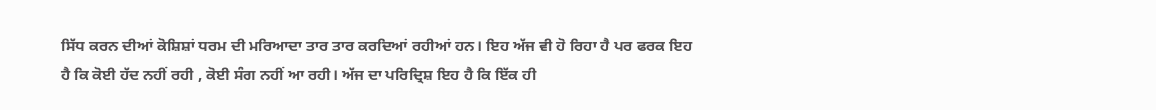ਸਿੱਧ ਕਰਨ ਦੀਆਂ ਕੋਸ਼ਿਸ਼ਾਂ ਧਰਮ ਦੀ ਮਰਿਆਦਾ ਤਾਰ ਤਾਰ ਕਰਦਿਆਂ ਰਹੀਆਂ ਹਨ। ਇਹ ਅੱਜ ਵੀ ਹੋ ਰਿਹਾ ਹੈ ਪਰ ਫਰਕ ਇਹ ਹੈ ਕਿ ਕੋਈ ਹੱਦ ਨਹੀਂ ਰਹੀ , ਕੋਈ ਸੰਗ ਨਹੀਂ ਆ ਰਹੀ। ਅੱਜ ਦਾ ਪਰਿਦ੍ਰਿਸ਼ ਇਹ ਹੈ ਕਿ ਇੱਕ ਹੀ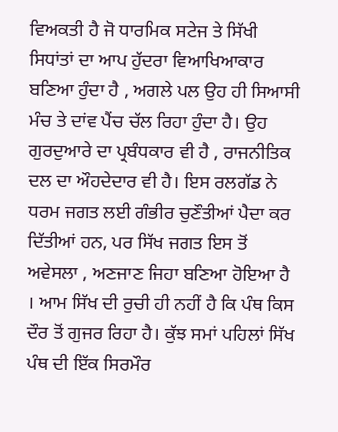ਵਿਅਕਤੀ ਹੈ ਜੋ ਧਾਰਮਿਕ ਸਟੇਜ ਤੇ ਸਿੱਖੀ ਸਿਧਾਂਤਾਂ ਦਾ ਆਪ ਹੁੱਦਰਾ ਵਿਆਖਿਆਕਾਰ ਬਣਿਆ ਹੁੰਦਾ ਹੈ , ਅਗਲੇ ਪਲ ਉਹ ਹੀ ਸਿਆਸੀ ਮੰਚ ਤੇ ਦਾਂਵ ਪੈਂਚ ਚੱਲ ਰਿਹਾ ਹੁੰਦਾ ਹੈ। ਉਹ ਗੁਰਦੁਆਰੇ ਦਾ ਪ੍ਰਬੰਧਕਾਰ ਵੀ ਹੈ , ਰਾਜਨੀਤਿਕ ਦਲ ਦਾ ਔਹਦੇਦਾਰ ਵੀ ਹੈ। ਇਸ ਰਲਗੱਡ ਨੇ ਧਰਮ ਜਗਤ ਲਈ ਗੰਭੀਰ ਚੁਣੌਤੀਆਂ ਪੈਦਾ ਕਰ ਦਿੱਤੀਆਂ ਹਨ, ਪਰ ਸਿੱਖ ਜਗਤ ਇਸ ਤੋਂ ਅਵੇਸਲਾ , ਅਣਜਾਣ ਜਿਹਾ ਬਣਿਆ ਹੋਇਆ ਹੈ । ਆਮ ਸਿੱਖ ਦੀ ਰੁਚੀ ਹੀ ਨਹੀਂ ਹੈ ਕਿ ਪੰਥ ਕਿਸ ਦੌਰ ਤੋਂ ਗੁਜਰ ਰਿਹਾ ਹੈ। ਕੁੱਝ ਸਮਾਂ ਪਹਿਲਾਂ ਸਿੱਖ ਪੰਥ ਦੀ ਇੱਕ ਸਿਰਮੌਰ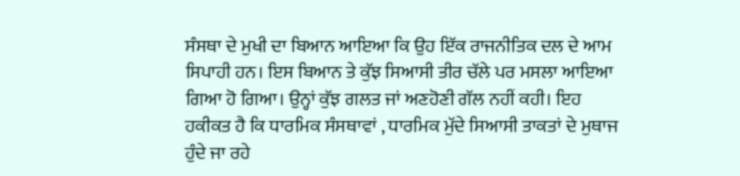ਸੰਸਥਾ ਦੇ ਮੁਖੀ ਦਾ ਬਿਆਨ ਆਇਆ ਕਿ ਉਹ ਇੱਕ ਰਾਜਨੀਤਿਕ ਦਲ ਦੇ ਆਮ ਸਿਪਾਹੀ ਹਨ। ਇਸ ਬਿਆਨ ਤੇ ਕੁੱਝ ਸਿਆਸੀ ਤੀਰ ਚੱਲੇ ਪਰ ਮਸਲਾ ਆਇਆ ਗਿਆ ਹੋ ਗਿਆ। ਉਨ੍ਹਾਂ ਕੁੱਝ ਗਲਤ ਜਾਂ ਅਣਹੋਣੀ ਗੱਲ ਨਹੀਂ ਕਹੀ। ਇਹ ਹਕੀਕਤ ਹੈ ਕਿ ਧਾਰਮਿਕ ਸੰਸਥਾਵਾਂ , ਧਾਰਮਿਕ ਮੁੱਦੇ ਸਿਆਸੀ ਤਾਕਤਾਂ ਦੇ ਮੁਥਾਜ ਹੁੰਦੇ ਜਾ ਰਹੇ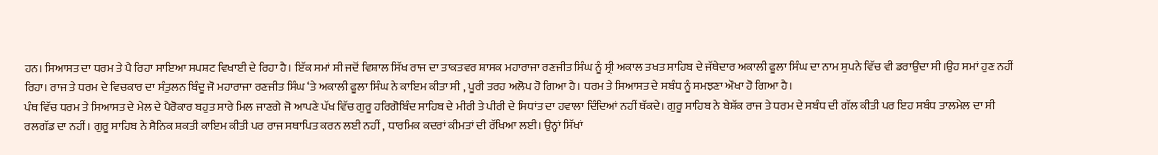ਹਨ। ਸਿਆਸਤ ਦਾ ਧਰਮ ਤੇ ਪੈ ਰਿਹਾ ਸਾਇਆ ਸਪਸ਼ਟ ਵਿਖਾਈ ਦੇ ਰਿਹਾ ਹੈ। ਇੱਕ ਸਮਾਂ ਸੀ ਜਦੋਂ ਵਿਸ਼ਾਲ ਸਿੱਖ ਰਾਜ ਦਾ ਤਾਕਤਵਰ ਸ਼ਾਸਕ ਮਹਾਰਾਜਾ ਰਣਜੀਤ ਸਿੰਘ ਨੂੰ ਸ੍ਰੀ ਅਕਾਲ ਤਖਤ ਸਾਹਿਬ ਦੇ ਜੱਥੇਦਾਰ ਅਕਾਲੀ ਫੂਲਾ ਸਿੰਘ ਦਾ ਨਾਮ ਸੁਪਨੇ ਵਿੱਚ ਵੀ ਡਰਾਉਂਦਾ ਸੀ।ਉਹ ਸਮਾਂ ਹੁਣ ਨਹੀਂ ਰਿਹਾ। ਰਾਜ ਤੇ ਧਰਮ ਦੇ ਵਿਚਕਾਰ ਦਾ ਸੰਤੁਲਨ ਬਿੰਦੂ ਜੋ ਮਹਾਰਾਜਾ ਰਣਜੀਤ ਸਿੰਘ ‘ਤੇ ਅਕਾਲੀ ਫੂਲਾ ਸਿੰਘ ਨੇ ਕਾਇਮ ਕੀਤਾ ਸੀ , ਪੂਰੀ ਤਰਹ ਅਲੋਪ ਹੋ ਗਿਆ ਹੈ। ਧਰਮ ਤੇ ਸਿਆਸਤ ਦੇ ਸਬੰਧ ਨੂੰ ਸਮਝਣਾ ਔਖਾ ਹੋ ਗਿਆ ਹੈ।
ਪੰਥ ਵਿੱਚ ਧਰਮ ਤੇ ਸਿਆਸਤ ਦੇ ਮੇਲ ਦੇ ਪੈਰੋਕਾਰ ਬਹੁਤ ਸਾਰੇ ਮਿਲ ਜਾਣਗੇ ਜੋ ਆਪਣੇ ਪੱਖ ਵਿੱਚ ਗੁਰੂ ਹਰਿਗੋਬਿੰਦ ਸਾਹਿਬ ਦੇ ਮੀਰੀ ਤੇ ਪੀਰੀ ਦੇ ਸਿਧਾਂਤ ਦਾ ਹਵਾਲਾ ਦਿੰਦਿਆਂ ਨਹੀਂ ਥੱਕਦੇ। ਗੁਰੂ ਸਾਹਿਬ ਨੇ ਬੇਸ਼ੱਕ ਰਾਜ ਤੇ ਧਰਮ ਦੇ ਸਬੰਧ ਦੀ ਗੱਲ ਕੀਤੀ ਪਰ ਇਹ ਸਬੰਧ ਤਾਲਮੇਲ ਦਾ ਸੀ ਰਲਗੱਡ ਦਾ ਨਹੀਂ। ਗੁਰੂ ਸਾਹਿਬ ਨੇ ਸੈਨਿਕ ਸ਼ਕਤੀ ਕਾਇਮ ਕੀਤੀ ਪਰ ਰਾਜ ਸਥਾਪਿਤ ਕਰਨ ਲਈ ਨਹੀਂ , ਧਾਰਮਿਕ ਕਦਰਾਂ ਕੀਮਤਾਂ ਦੀ ਰੱਖਿਆ ਲਈ। ਉਨ੍ਹਾਂ ਸਿੱਖਾਂ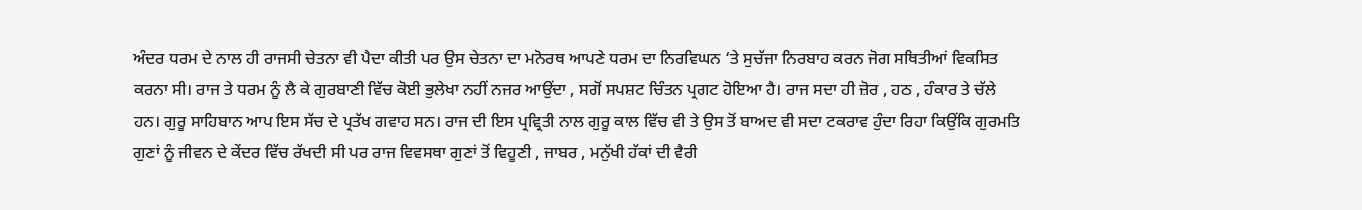ਅੰਦਰ ਧਰਮ ਦੇ ਨਾਲ ਹੀ ਰਾਜਸੀ ਚੇਤਨਾ ਵੀ ਪੈਦਾ ਕੀਤੀ ਪਰ ਉਸ ਚੇਤਨਾ ਦਾ ਮਨੋਰਥ ਆਪਣੇ ਧਰਮ ਦਾ ਨਿਰਵਿਘਨ ‘ਤੇ ਸੁਚੱਜਾ ਨਿਰਬਾਹ ਕਰਨ ਜੋਗ ਸਥਿਤੀਆਂ ਵਿਕਸਿਤ ਕਰਨਾ ਸੀ। ਰਾਜ ਤੇ ਧਰਮ ਨੂੰ ਲੈ ਕੇ ਗੁਰਬਾਣੀ ਵਿੱਚ ਕੋਈ ਭੁਲੇਖਾ ਨਹੀਂ ਨਜਰ ਆਉਂਦਾ , ਸਗੋਂ ਸਪਸ਼ਟ ਚਿੰਤਨ ਪ੍ਰਗਟ ਹੋਇਆ ਹੈ। ਰਾਜ ਸਦਾ ਹੀ ਜ਼ੋਰ , ਹਠ , ਹੰਕਾਰ ਤੇ ਚੱਲੇ ਹਨ। ਗੁਰੂ ਸਾਹਿਬਾਨ ਆਪ ਇਸ ਸੱਚ ਦੇ ਪ੍ਰਤੱਖ ਗਵਾਹ ਸਨ। ਰਾਜ ਦੀ ਇਸ ਪ੍ਰਵ੍ਰਿਤੀ ਨਾਲ ਗੁਰੂ ਕਾਲ ਵਿੱਚ ਵੀ ਤੇ ਉਸ ਤੋਂ ਬਾਅਦ ਵੀ ਸਦਾ ਟਕਰਾਵ ਹੁੰਦਾ ਰਿਹਾ ਕਿਉਂਕਿ ਗੁਰਮਤਿ ਗੁਣਾਂ ਨੂੰ ਜੀਵਨ ਦੇ ਕੇਂਦਰ ਵਿੱਚ ਰੱਖਦੀ ਸੀ ਪਰ ਰਾਜ ਵਿਵਸਥਾ ਗੁਣਾਂ ਤੋਂ ਵਿਹੂਣੀ , ਜਾਬਰ , ਮਨੁੱਖੀ ਹੱਕਾਂ ਦੀ ਵੈਰੀ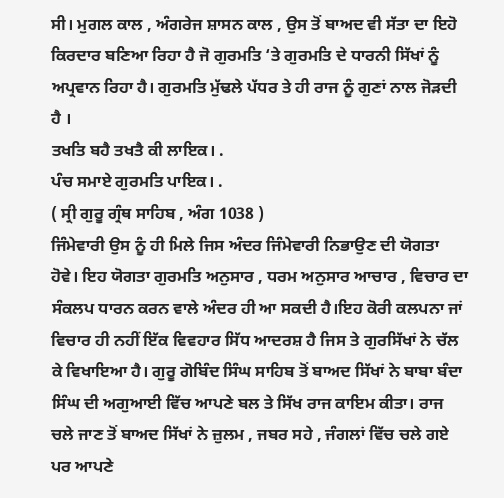ਸੀ। ਮੁਗਲ ਕਾਲ , ਅੰਗਰੇਜ ਸ਼ਾਸਨ ਕਾਲ , ਉਸ ਤੋਂ ਬਾਅਦ ਵੀ ਸੱਤਾ ਦਾ ਇਹੋ ਕਿਰਦਾਰ ਬਣਿਆ ਰਿਹਾ ਹੈ ਜੋ ਗੁਰਮਤਿ ‘ਤੇ ਗੁਰਮਤਿ ਦੇ ਧਾਰਨੀ ਸਿੱਖਾਂ ਨੂੰ ਅਪ੍ਰਵਾਨ ਰਿਹਾ ਹੈ। ਗੁਰਮਤਿ ਮੁੱਢਲੇ ਪੱਧਰ ਤੇ ਹੀ ਰਾਜ ਨੂੰ ਗੁਣਾਂ ਨਾਲ ਜੋੜਦੀ ਹੈ ।
ਤਖਤਿ ਬਹੈ ਤਖਤੈ ਕੀ ਲਾਇਕ। .
ਪੰਚ ਸਮਾਏ ਗੁਰਮਤਿ ਪਾਇਕ। .
( ਸ੍ਰੀ ਗੁਰੂ ਗ੍ਰੰਥ ਸਾਹਿਬ , ਅੰਗ 1038 )
ਜਿੰਮੇਵਾਰੀ ਉਸ ਨੂੰ ਹੀ ਮਿਲੇ ਜਿਸ ਅੰਦਰ ਜਿੰਮੇਵਾਰੀ ਨਿਭਾਉਣ ਦੀ ਯੋਗਤਾ ਹੋਵੇ। ਇਹ ਯੋਗਤਾ ਗੁਰਮਤਿ ਅਨੁਸਾਰ , ਧਰਮ ਅਨੁਸਾਰ ਆਚਾਰ , ਵਿਚਾਰ ਦਾ ਸੰਕਲਪ ਧਾਰਨ ਕਰਨ ਵਾਲੇ ਅੰਦਰ ਹੀ ਆ ਸਕਦੀ ਹੈ।ਇਹ ਕੋਰੀ ਕਲਪਨਾ ਜਾਂ ਵਿਚਾਰ ਹੀ ਨਹੀਂ ਇੱਕ ਵਿਵਹਾਰ ਸਿੱਧ ਆਦਰਸ਼ ਹੈ ਜਿਸ ਤੇ ਗੁਰਸਿੱਖਾਂ ਨੇ ਚੱਲ ਕੇ ਵਿਖਾਇਆ ਹੈ। ਗੁਰੂ ਗੋਬਿੰਦ ਸਿੰਘ ਸਾਹਿਬ ਤੋਂ ਬਾਅਦ ਸਿੱਖਾਂ ਨੇ ਬਾਬਾ ਬੰਦਾ ਸਿੰਘ ਦੀ ਅਗੁਆਈ ਵਿੱਚ ਆਪਣੇ ਬਲ ਤੇ ਸਿੱਖ ਰਾਜ ਕਾਇਮ ਕੀਤਾ। ਰਾਜ ਚਲੇ ਜਾਣ ਤੋਂ ਬਾਅਦ ਸਿੱਖਾਂ ਨੇ ਜ਼ੁਲਮ , ਜਬਰ ਸਹੇ , ਜੰਗਲਾਂ ਵਿੱਚ ਚਲੇ ਗਏ ਪਰ ਆਪਣੇ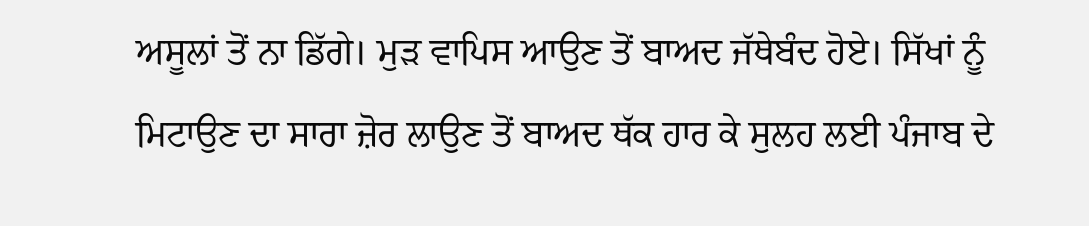ਅਸੂਲਾਂ ਤੋਂ ਨਾ ਡਿੱਗੇ। ਮੁੜ ਵਾਪਿਸ ਆਉਣ ਤੋਂ ਬਾਅਦ ਜੱਥੇਬੰਦ ਹੋਏ। ਸਿੱਖਾਂ ਨੂੰ ਮਿਟਾਉਣ ਦਾ ਸਾਰਾ ਜ਼ੋਰ ਲਾਉਣ ਤੋਂ ਬਾਅਦ ਥੱਕ ਹਾਰ ਕੇ ਸੁਲਹ ਲਈ ਪੰਜਾਬ ਦੇ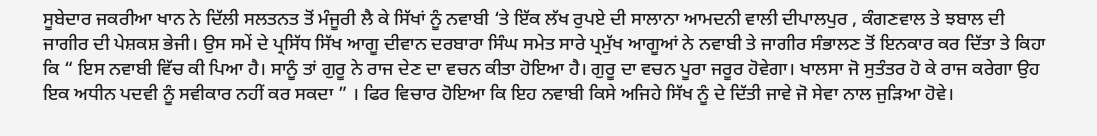ਸੂਬੇਦਾਰ ਜਕਰੀਆ ਖਾਨ ਨੇ ਦਿੱਲੀ ਸਲਤਨਤ ਤੋਂ ਮੰਜੂਰੀ ਲੈ ਕੇ ਸਿੱਖਾਂ ਨੂੰ ਨਵਾਬੀ ‘ਤੇ ਇੱਕ ਲੱਖ ਰੁਪਏ ਦੀ ਸਾਲਾਨਾ ਆਮਦਨੀ ਵਾਲੀ ਦੀਪਾਲਪੁਰ , ਕੰਗਣਵਾਲ ਤੇ ਝਬਾਲ ਦੀ ਜਾਗੀਰ ਦੀ ਪੇਸ਼ਕਸ਼ ਭੇਜੀ। ਉਸ ਸਮੇਂ ਦੇ ਪ੍ਰਸਿੱਧ ਸਿੱਖ ਆਗੂ ਦੀਵਾਨ ਦਰਬਾਰਾ ਸਿੰਘ ਸਮੇਤ ਸਾਰੇ ਪ੍ਰਮੁੱਖ ਆਗੂਆਂ ਨੇ ਨਵਾਬੀ ਤੇ ਜਾਗੀਰ ਸੰਭਾਲਣ ਤੋਂ ਇਨਕਾਰ ਕਰ ਦਿੱਤਾ ਤੇ ਕਿਹਾ ਕਿ “ ਇਸ ਨਵਾਬੀ ਵਿੱਚ ਕੀ ਪਿਆ ਹੈ। ਸਾਨੂੰ ਤਾਂ ਗੁਰੂ ਨੇ ਰਾਜ ਦੇਣ ਦਾ ਵਚਨ ਕੀਤਾ ਹੋਇਆ ਹੈ। ਗੁਰੂ ਦਾ ਵਚਨ ਪੂਰਾ ਜਰੂਰ ਹੋਵੇਗਾ। ਖਾਲਸਾ ਜੋ ਸੁਤੰਤਰ ਹੋ ਕੇ ਰਾਜ ਕਰੇਗਾ ਉਹ ਇਕ ਅਧੀਨ ਪਦਵੀ ਨੂੰ ਸਵੀਕਾਰ ਨਹੀਂ ਕਰ ਸਕਦਾ ” । ਫਿਰ ਵਿਚਾਰ ਹੋਇਆ ਕਿ ਇਹ ਨਵਾਬੀ ਕਿਸੇ ਅਜਿਹੇ ਸਿੱਖ ਨੂੰ ਦੇ ਦਿੱਤੀ ਜਾਵੇ ਜੋ ਸੇਵਾ ਨਾਲ ਜੁੜਿਆ ਹੋਵੇ।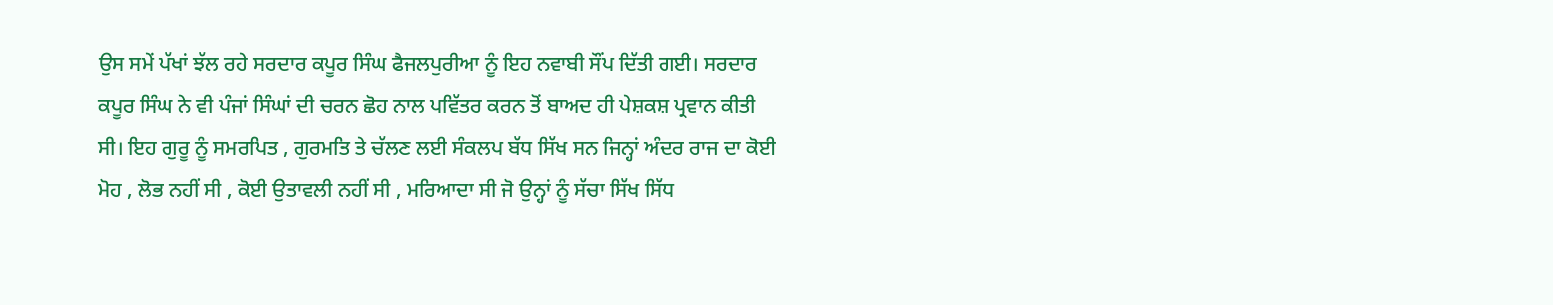ਉਸ ਸਮੇਂ ਪੱਖਾਂ ਝੱਲ ਰਹੇ ਸਰਦਾਰ ਕਪੂਰ ਸਿੰਘ ਫੈਜਲਪੁਰੀਆ ਨੂੰ ਇਹ ਨਵਾਬੀ ਸੌਂਪ ਦਿੱਤੀ ਗਈ। ਸਰਦਾਰ ਕਪੂਰ ਸਿੰਘ ਨੇ ਵੀ ਪੰਜਾਂ ਸਿੰਘਾਂ ਦੀ ਚਰਨ ਛੋਹ ਨਾਲ ਪਵਿੱਤਰ ਕਰਨ ਤੋਂ ਬਾਅਦ ਹੀ ਪੇਸ਼ਕਸ਼ ਪ੍ਰਵਾਨ ਕੀਤੀ ਸੀ। ਇਹ ਗੁਰੂ ਨੂੰ ਸਮਰਪਿਤ , ਗੁਰਮਤਿ ਤੇ ਚੱਲਣ ਲਈ ਸੰਕਲਪ ਬੱਧ ਸਿੱਖ ਸਨ ਜਿਨ੍ਹਾਂ ਅੰਦਰ ਰਾਜ ਦਾ ਕੋਈ ਮੋਹ , ਲੋਭ ਨਹੀਂ ਸੀ , ਕੋਈ ਉਤਾਵਲੀ ਨਹੀਂ ਸੀ , ਮਰਿਆਦਾ ਸੀ ਜੋ ਉਨ੍ਹਾਂ ਨੂੰ ਸੱਚਾ ਸਿੱਖ ਸਿੱਧ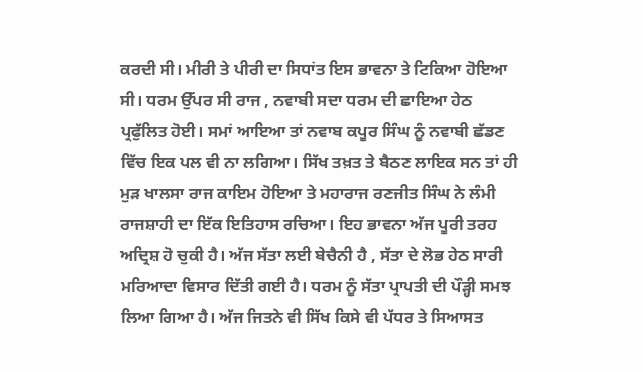ਕਰਦੀ ਸੀ। ਮੀਰੀ ਤੇ ਪੀਰੀ ਦਾ ਸਿਧਾਂਤ ਇਸ ਭਾਵਨਾ ਤੇ ਟਿਕਿਆ ਹੋਇਆ ਸੀ। ਧਰਮ ਉੱਪਰ ਸੀ ਰਾਜ , ਨਵਾਬੀ ਸਦਾ ਧਰਮ ਦੀ ਛਾਇਆ ਹੇਠ ਪ੍ਰਫੁੱਲਿਤ ਹੋਈ। ਸਮਾਂ ਆਇਆ ਤਾਂ ਨਵਾਬ ਕਪੂਰ ਸਿੰਘ ਨੂੰ ਨਵਾਬੀ ਛੱਡਣ ਵਿੱਚ ਇਕ ਪਲ ਵੀ ਨਾ ਲਗਿਆ। ਸਿੱਖ ਤਖ਼ਤ ਤੇ ਬੈਠਣ ਲਾਇਕ ਸਨ ਤਾਂ ਹੀ ਮੁੜ ਖਾਲਸਾ ਰਾਜ ਕਾਇਮ ਹੋਇਆ ਤੇ ਮਹਾਰਾਜ ਰਣਜੀਤ ਸਿੰਘ ਨੇ ਲੰਮੀ ਰਾਜਸ਼ਾਹੀ ਦਾ ਇੱਕ ਇਤਿਹਾਸ ਰਚਿਆ। ਇਹ ਭਾਵਨਾ ਅੱਜ ਪੂਰੀ ਤਰਹ ਅਦ੍ਰਿਸ਼ ਹੋ ਚੁਕੀ ਹੈ। ਅੱਜ ਸੱਤਾ ਲਈ ਬੇਚੈਨੀ ਹੈ , ਸੱਤਾ ਦੇ ਲੋਭ ਹੇਠ ਸਾਰੀ ਮਰਿਆਦਾ ਵਿਸਾਰ ਦਿੱਤੀ ਗਈ ਹੈ। ਧਰਮ ਨੂੰ ਸੱਤਾ ਪ੍ਰਾਪਤੀ ਦੀ ਪੌੜ੍ਹੀ ਸਮਝ ਲਿਆ ਗਿਆ ਹੈ। ਅੱਜ ਜਿਤਨੇ ਵੀ ਸਿੱਖ ਕਿਸੇ ਵੀ ਪੱਧਰ ਤੇ ਸਿਆਸਤ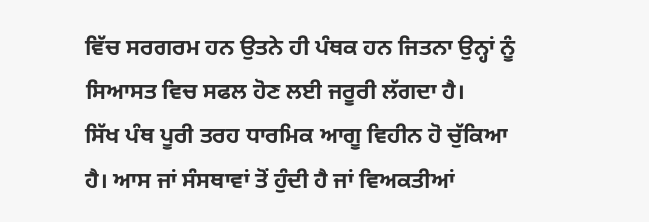ਵਿੱਚ ਸਰਗਰਮ ਹਨ ਉਤਨੇ ਹੀ ਪੰਥਕ ਹਨ ਜਿਤਨਾ ਉਨ੍ਹਾਂ ਨੂੰ ਸਿਆਸਤ ਵਿਚ ਸਫਲ ਹੋਣ ਲਈ ਜਰੂਰੀ ਲੱਗਦਾ ਹੈ।
ਸਿੱਖ ਪੰਥ ਪੂਰੀ ਤਰਹ ਧਾਰਮਿਕ ਆਗੂ ਵਿਹੀਨ ਹੋ ਚੁੱਕਿਆ ਹੈ। ਆਸ ਜਾਂ ਸੰਸਥਾਵਾਂ ਤੋਂ ਹੁੰਦੀ ਹੈ ਜਾਂ ਵਿਅਕਤੀਆਂ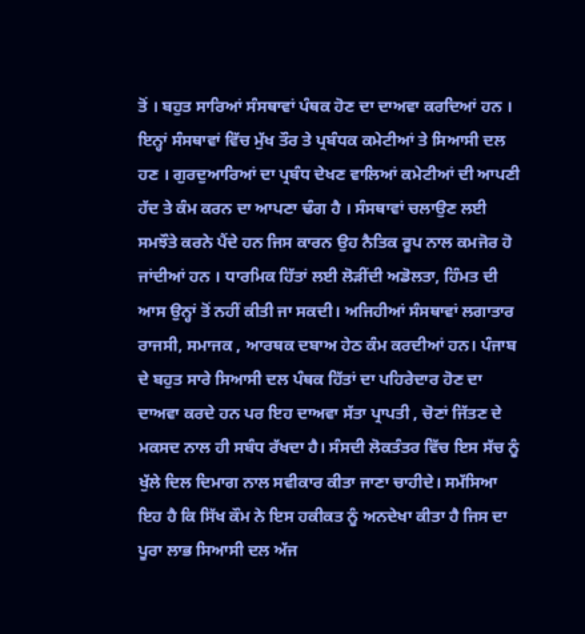ਤੋਂ । ਬਹੁਤ ਸਾਰਿਆਂ ਸੰਸਥਾਵਾਂ ਪੰਥਕ ਹੋਣ ਦਾ ਦਾਅਵਾ ਕਰਦਿਆਂ ਹਨ । ਇਨ੍ਹਾਂ ਸੰਸਥਾਵਾਂ ਵਿੱਚ ਮੁੱਖ ਤੌਰ ਤੇ ਪ੍ਰਬੰਧਕ ਕਮੇਟੀਆਂ ਤੇ ਸਿਆਸੀ ਦਲ ਹਣ । ਗੁਰਦੁਆਰਿਆਂ ਦਾ ਪ੍ਰਬੰਧ ਦੇਖਣ ਵਾਲਿਆਂ ਕਮੇਟੀਆਂ ਦੀ ਆਪਣੀ ਹੱਦ ਤੇ ਕੰਮ ਕਰਨ ਦਾ ਆਪਣਾ ਢੰਗ ਹੈ । ਸੰਸਥਾਵਾਂ ਚਲਾਉਣ ਲਈ ਸਮਝੌਤੇ ਕਰਨੇ ਪੈਂਦੇ ਹਨ ਜਿਸ ਕਾਰਨ ਉਹ ਨੈਤਿਕ ਰੂਪ ਨਾਲ ਕਮਜੋਰ ਹੋ ਜਾਂਦੀਆਂ ਹਨ । ਧਾਰਮਿਕ ਹਿੱਤਾਂ ਲਈ ਲੋੜੀਂਦੀ ਅਡੋਲਤਾ, ਹਿੰਮਤ ਦੀ ਆਸ ਉਨ੍ਹਾਂ ਤੋਂ ਨਹੀਂ ਕੀਤੀ ਜਾ ਸਕਦੀ। ਅਜਿਹੀਆਂ ਸੰਸਥਾਵਾਂ ਲਗਾਤਾਰ ਰਾਜਸੀ, ਸਮਾਜਕ , ਆਰਥਕ ਦਬਾਅ ਹੇਠ ਕੰਮ ਕਰਦੀਆਂ ਹਨ। ਪੰਜਾਬ ਦੇ ਬਹੁਤ ਸਾਰੇ ਸਿਆਸੀ ਦਲ ਪੰਥਕ ਹਿੱਤਾਂ ਦਾ ਪਹਿਰੇਦਾਰ ਹੋਣ ਦਾ ਦਾਅਵਾ ਕਰਦੇ ਹਨ ਪਰ ਇਹ ਦਾਅਵਾ ਸੱਤਾ ਪ੍ਰਾਪਤੀ , ਚੋਣਾਂ ਜਿੱਤਣ ਦੇ ਮਕਸਦ ਨਾਲ ਹੀ ਸਬੰਧ ਰੱਖਦਾ ਹੈ। ਸੰਸਦੀ ਲੋਕਤੰਤਰ ਵਿੱਚ ਇਸ ਸੱਚ ਨੂੰ ਖੁੱਲੇ ਦਿਲ ਦਿਮਾਗ ਨਾਲ ਸਵੀਕਾਰ ਕੀਤਾ ਜਾਣਾ ਚਾਹੀਦੇ। ਸਮੱਸਿਆ ਇਹ ਹੈ ਕਿ ਸਿੱਖ ਕੌਮ ਨੇ ਇਸ ਹਕੀਕਤ ਨੂੰ ਅਨਦੇਖਾ ਕੀਤਾ ਹੈ ਜਿਸ ਦਾ ਪੂਰਾ ਲਾਭ ਸਿਆਸੀ ਦਲ ਅੱਜ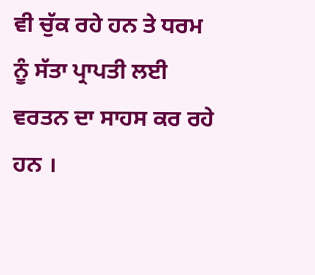ਵੀ ਚੁੱਕ ਰਹੇ ਹਨ ਤੇ ਧਰਮ ਨੂੰ ਸੱਤਾ ਪ੍ਰਾਪਤੀ ਲਈ ਵਰਤਨ ਦਾ ਸਾਹਸ ਕਰ ਰਹੇ ਹਨ ।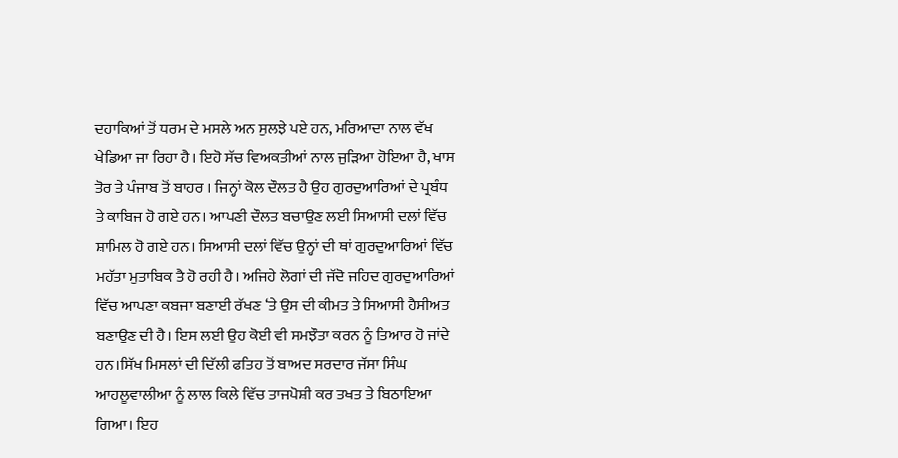ਦਹਾਕਿਆਂ ਤੋਂ ਧਰਮ ਦੇ ਮਸਲੇ ਅਨ ਸੁਲਝੇ ਪਏ ਹਨ, ਮਰਿਆਦਾ ਨਾਲ ਵੱਖ ਖੇਡਿਆ ਜਾ ਰਿਹਾ ਹੈ। ਇਹੋ ਸੱਚ ਵਿਅਕਤੀਆਂ ਨਾਲ ਜੁੜਿਆ ਹੋਇਆ ਹੈ, ਖਾਸ ਤੋਰ ਤੇ ਪੰਜਾਬ ਤੋਂ ਬਾਹਰ । ਜਿਨ੍ਹਾਂ ਕੋਲ ਦੌਲਤ ਹੈ ਉਹ ਗੁਰਦੁਆਰਿਆਂ ਦੇ ਪ੍ਰਬੰਧ ਤੇ ਕਾਬਿਜ ਹੋ ਗਏ ਹਨ। ਆਪਣੀ ਦੌਲਤ ਬਚਾਉਣ ਲਈ ਸਿਆਸੀ ਦਲਾਂ ਵਿੱਚ ਸ਼ਾਮਿਲ ਹੋ ਗਏ ਹਨ। ਸਿਆਸੀ ਦਲਾਂ ਵਿੱਚ ਉਨ੍ਹਾਂ ਦੀ ਥਾਂ ਗੁਰਦੁਆਰਿਆਂ ਵਿੱਚ ਮਹੱਤਾ ਮੁਤਾਬਿਕ ਤੈ ਹੋ ਰਹੀ ਹੈ। ਅਜਿਹੇ ਲੋਗਾਂ ਦੀ ਜੱਦੋ ਜਹਿਦ ਗੁਰਦੁਆਰਿਆਂ ਵਿੱਚ ਆਪਣਾ ਕਬਜਾ ਬਣਾਈ ਰੱਖਣ ‘ਤੇ ਉਸ ਦੀ ਕੀਮਤ ਤੇ ਸਿਆਸੀ ਹੈਸੀਅਤ ਬਣਾਉਣ ਦੀ ਹੈ। ਇਸ ਲਈ ਉਹ ਕੋਈ ਵੀ ਸਮਝੌਤਾ ਕਰਨ ਨੂੰ ਤਿਆਰ ਹੋ ਜਾਂਦੇ ਹਨ।ਸਿੱਖ ਮਿਸਲਾਂ ਦੀ ਦਿੱਲੀ ਫਤਿਹ ਤੋਂ ਬਾਅਦ ਸਰਦਾਰ ਜੱਸਾ ਸਿੰਘ ਆਹਲੂਵਾਲੀਆ ਨੂੰ ਲਾਲ ਕਿਲੇ ਵਿੱਚ ਤਾਜਪੋਸ਼ੀ ਕਰ ਤਖਤ ਤੇ ਬਿਠਾਇਆ ਗਿਆ। ਇਹ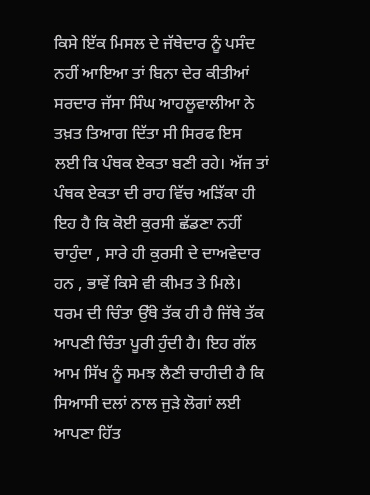ਕਿਸੇ ਇੱਕ ਮਿਸਲ ਦੇ ਜੱਥੇਦਾਰ ਨੂੰ ਪਸੰਦ ਨਹੀਂ ਆਇਆ ਤਾਂ ਬਿਨਾ ਦੇਰ ਕੀਤੀਆਂ ਸਰਦਾਰ ਜੱਸਾ ਸਿੰਘ ਆਹਲੂਵਾਲੀਆ ਨੇ ਤਖ਼ਤ ਤਿਆਗ ਦਿੱਤਾ ਸੀ ਸਿਰਫ ਇਸ ਲਈ ਕਿ ਪੰਥਕ ਏਕਤਾ ਬਣੀ ਰਹੇ। ਅੱਜ ਤਾਂ ਪੰਥਕ ਏਕਤਾ ਦੀ ਰਾਹ ਵਿੱਚ ਅੜਿੱਕਾ ਹੀ ਇਹ ਹੈ ਕਿ ਕੋਈ ਕੁਰਸੀ ਛੱਡਣਾ ਨਹੀਂ ਚਾਹੁੰਦਾ , ਸਾਰੇ ਹੀ ਕੁਰਸੀ ਦੇ ਦਾਅਵੇਦਾਰ ਹਨ , ਭਾਵੇਂ ਕਿਸੇ ਵੀ ਕੀਮਤ ਤੇ ਮਿਲੇ। ਧਰਮ ਦੀ ਚਿੰਤਾ ਉੱਥੇ ਤੱਕ ਹੀ ਹੈ ਜਿੱਥੇ ਤੱਕ ਆਪਣੀ ਚਿੰਤਾ ਪੂਰੀ ਹੁੰਦੀ ਹੈ। ਇਹ ਗੱਲ ਆਮ ਸਿੱਖ ਨੂੰ ਸਮਝ ਲੈਣੀ ਚਾਹੀਦੀ ਹੈ ਕਿ ਸਿਆਸੀ ਦਲਾਂ ਨਾਲ ਜੁੜੇ ਲੋਗਾਂ ਲਈ ਆਪਣਾ ਹਿੱਤ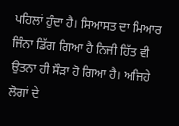ਪਹਿਲਾਂ ਹੁੰਦਾ ਹੈ। ਸਿਆਸਤ ਦਾ ਮਿਆਰ ਜਿੰਨਾ ਡਿੱਗ ਗਿਆ ਹੈ ਨਿਜੀ ਹਿੱਤ ਵੀ ਉਤਨਾ ਹੀ ਸੌੜਾ ਹੋ ਗਿਆ ਹੈ। ਅਜਿਹੇ ਲੋਗਾਂ ਦੇ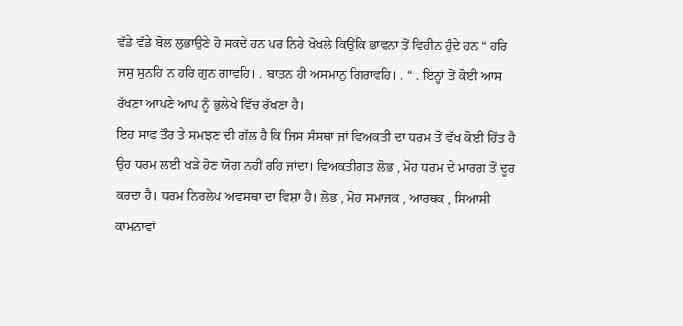ਵੱਡੇ ਵੱਡੇ ਬੋਲ ਲੁਭਾਉਣੇ ਹੋ ਸਕਦੇ ਹਨ ਪਰ ਨਿਰੇ ਖੋਖਲੇ ਕਿਉਂਕਿ ਭਾਵਨਾ ਤੋਂ ਵਿਹੀਨ ਹੁੰਦੇ ਹਨ “ ਹਰਿ ਜਸੁ ਸੁਨਹਿ ਨ ਹਰਿ ਗੁਨ ਗਾਵਹਿ। . ਬਾਤਨ ਹੀ ਅਸਮਾਨੁ ਗਿਰਾਵਹਿ। . “ . ਇਨ੍ਹਾਂ ਤੋਂ ਕੋਈ ਆਸ ਰੱਖਣਾ ਆਪਣੇ ਆਪ ਨੂੰ ਭੁਲੇਖੇ ਵਿੱਚ ਰੱਖਣਾ ਹੈ।
ਇਹ ਸਾਫ ਤੌਰ ਤੇ ਸਮਝਣ ਦੀ ਗੱਲ ਹੈ ਕਿ ਜਿਸ ਸੰਸਥਾ ਜਾਂ ਵਿਅਕਤੀ ਦਾ ਧਰਮ ਤੋਂ ਵੱਖ ਕੋਈ ਹਿੱਤ ਹੈ ਉਹ ਧਰਮ ਲਈ ਖੜੇ ਹੋਣ ਯੋਗ ਨਹੀਂ ਰਹਿ ਜਾਂਦਾ। ਵਿਅਕਤੀਗਤ ਲੋਭ , ਮੋਹ ਧਰਮ ਦੇ ਮਾਰਗ ਤੋਂ ਦੂਰ ਕਰਦਾ ਹੈ। ਧਰਮ ਨਿਰਲੇਪ ਅਵਸਥਾ ਦਾ ਵਿਸ਼ਾ ਹੈ। ਲੋਭ , ਮੋਹ ਸਮਾਜਕ , ਆਰਥਕ , ਸਿਆਸੀ ਕਾਮਨਾਵਾਂ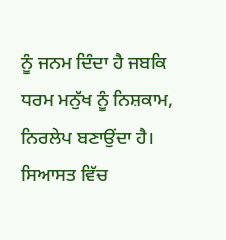ਨੂੰ ਜਨਮ ਦਿੰਦਾ ਹੈ ਜਬਕਿ ਧਰਮ ਮਨੁੱਖ ਨੂੰ ਨਿਸ਼ਕਾਮ, ਨਿਰਲੇਪ ਬਣਾਉਂਦਾ ਹੈ। ਸਿਆਸਤ ਵਿੱਚ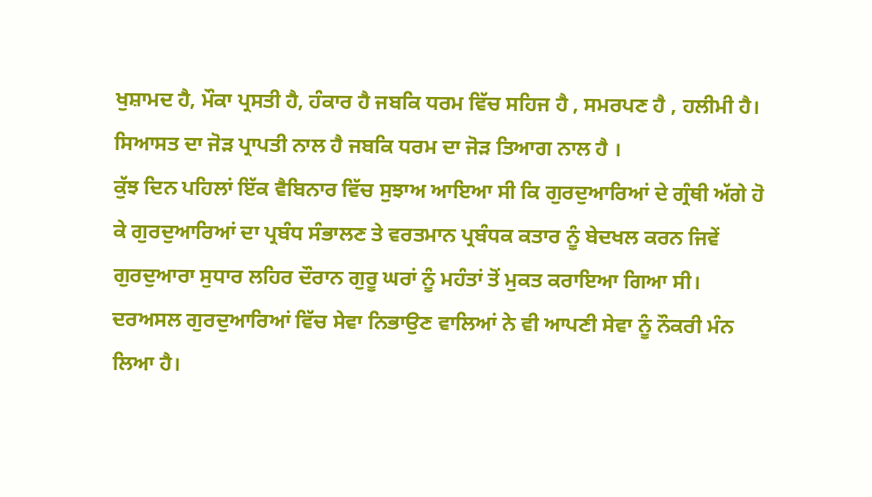ਖੁਸ਼ਾਮਦ ਹੈ, ਮੌਕਾ ਪ੍ਰਸਤੀ ਹੈ, ਹੰਕਾਰ ਹੈ ਜਬਕਿ ਧਰਮ ਵਿੱਚ ਸਹਿਜ ਹੈ , ਸਮਰਪਣ ਹੈ , ਹਲੀਮੀ ਹੈ। ਸਿਆਸਤ ਦਾ ਜੋੜ ਪ੍ਰਾਪਤੀ ਨਾਲ ਹੈ ਜਬਕਿ ਧਰਮ ਦਾ ਜੋੜ ਤਿਆਗ ਨਾਲ ਹੈ ।
ਕੁੱਝ ਦਿਨ ਪਹਿਲਾਂ ਇੱਕ ਵੈਬਿਨਾਰ ਵਿੱਚ ਸੁਝਾਅ ਆਇਆ ਸੀ ਕਿ ਗੁਰਦੁਆਰਿਆਂ ਦੇ ਗ੍ਰੰਥੀ ਅੱਗੇ ਹੋ ਕੇ ਗੁਰਦੁਆਰਿਆਂ ਦਾ ਪ੍ਰਬੰਧ ਸੰਭਾਲਣ ਤੇ ਵਰਤਮਾਨ ਪ੍ਰਬੰਧਕ ਕਤਾਰ ਨੂੰ ਬੇਦਖਲ ਕਰਨ ਜਿਵੇਂ ਗੁਰਦੁਆਰਾ ਸੁਧਾਰ ਲਹਿਰ ਦੌਰਾਨ ਗੁਰੂ ਘਰਾਂ ਨੂੰ ਮਹੰਤਾਂ ਤੋਂ ਮੁਕਤ ਕਰਾਇਆ ਗਿਆ ਸੀ। ਦਰਅਸਲ ਗੁਰਦੁਆਰਿਆਂ ਵਿੱਚ ਸੇਵਾ ਨਿਭਾਉਣ ਵਾਲਿਆਂ ਨੇ ਵੀ ਆਪਣੀ ਸੇਵਾ ਨੂੰ ਨੌਕਰੀ ਮੰਨ ਲਿਆ ਹੈ।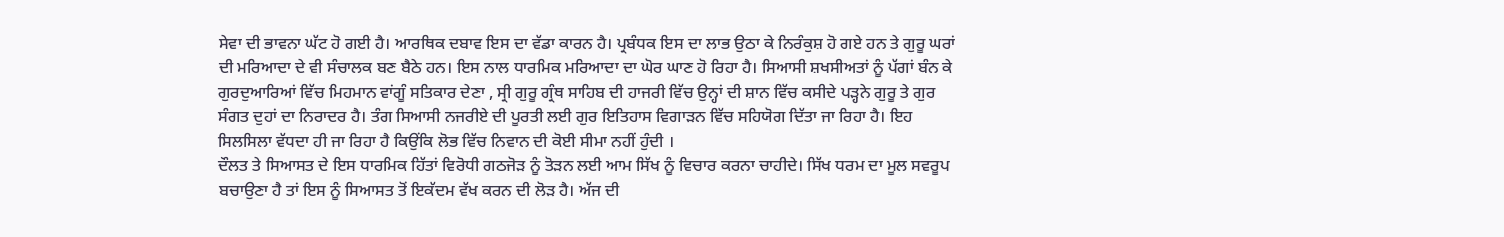ਸੇਵਾ ਦੀ ਭਾਵਨਾ ਘੱਟ ਹੋ ਗਈ ਹੈ। ਆਰਥਿਕ ਦਬਾਵ ਇਸ ਦਾ ਵੱਡਾ ਕਾਰਨ ਹੈ। ਪ੍ਰਬੰਧਕ ਇਸ ਦਾ ਲਾਭ ਉਠਾ ਕੇ ਨਿਰੰਕੁਸ਼ ਹੋ ਗਏ ਹਨ ਤੇ ਗੁਰੂ ਘਰਾਂ ਦੀ ਮਰਿਆਦਾ ਦੇ ਵੀ ਸੰਚਾਲਕ ਬਣ ਬੈਠੇ ਹਨ। ਇਸ ਨਾਲ ਧਾਰਮਿਕ ਮਰਿਆਦਾ ਦਾ ਘੋਰ ਘਾਣ ਹੋ ਰਿਹਾ ਹੈ। ਸਿਆਸੀ ਸ਼ਖਸੀਅਤਾਂ ਨੂੰ ਪੱਗਾਂ ਬੰਨ ਕੇ ਗੁਰਦੁਆਰਿਆਂ ਵਿੱਚ ਮਿਹਮਾਨ ਵਾਂਗੂੰ ਸਤਿਕਾਰ ਦੇਣਾ , ਸ੍ਰੀ ਗੁਰੂ ਗ੍ਰੰਥ ਸਾਹਿਬ ਦੀ ਹਾਜਰੀ ਵਿੱਚ ਉਨ੍ਹਾਂ ਦੀ ਸ਼ਾਨ ਵਿੱਚ ਕਸੀਦੇ ਪੜ੍ਹਨੇ ਗੁਰੂ ਤੇ ਗੁਰ ਸੰਗਤ ਦੁਹਾਂ ਦਾ ਨਿਰਾਦਰ ਹੈ। ਤੰਗ ਸਿਆਸੀ ਨਜਰੀਏ ਦੀ ਪੂਰਤੀ ਲਈ ਗੁਰ ਇਤਿਹਾਸ ਵਿਗਾੜਨ ਵਿੱਚ ਸਹਿਯੋਗ ਦਿੱਤਾ ਜਾ ਰਿਹਾ ਹੈ। ਇਹ ਸਿਲਸਿਲਾ ਵੱਧਦਾ ਹੀ ਜਾ ਰਿਹਾ ਹੈ ਕਿਉਂਕਿ ਲੋਭ ਵਿੱਚ ਨਿਵਾਨ ਦੀ ਕੋਈ ਸੀਮਾ ਨਹੀਂ ਹੁੰਦੀ ।
ਦੌਲਤ ਤੇ ਸਿਆਸਤ ਦੇ ਇਸ ਧਾਰਮਿਕ ਹਿੱਤਾਂ ਵਿਰੋਧੀ ਗਠਜੋੜ ਨੂੰ ਤੋੜਨ ਲਈ ਆਮ ਸਿੱਖ ਨੂੰ ਵਿਚਾਰ ਕਰਨਾ ਚਾਹੀਦੇ। ਸਿੱਖ ਧਰਮ ਦਾ ਮੂਲ ਸਵਰੂਪ ਬਚਾਉਣਾ ਹੈ ਤਾਂ ਇਸ ਨੂੰ ਸਿਆਸਤ ਤੋਂ ਇਕੱਦਮ ਵੱਖ ਕਰਨ ਦੀ ਲੋੜ ਹੈ। ਅੱਜ ਦੀ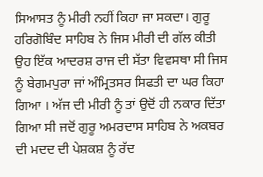ਸਿਆਸਤ ਨੂੰ ਮੀਰੀ ਨਹੀਂ ਕਿਹਾ ਜਾ ਸਕਦਾ। ਗੁਰੂ ਹਰਿਗੋਬਿੰਦ ਸਾਹਿਬ ਨੇ ਜਿਸ ਮੀਰੀ ਦੀ ਗੱਲ ਕੀਤੀ ਉਹ ਇੱਕ ਆਦਰਸ਼ ਰਾਜ ਦੀ ਸੱਤਾ ਵਿਵਸਥਾ ਸੀ ਜਿਸ ਨੂੰ ਬੇਗਮਪੁਰਾ ਜਾਂ ਅੰਮ੍ਰਿਤਸਰ ਸਿਫਤੀ ਦਾ ਘਰ ਕਿਹਾ ਗਿਆ । ਅੱਜ ਦੀ ਮੀਰੀ ਨੂੰ ਤਾਂ ਉਦੋਂ ਹੀ ਨਕਾਰ ਦਿੱਤਾ ਗਿਆ ਸੀ ਜਦੋਂ ਗੁਰੂ ਅਮਰਦਾਸ ਸਾਹਿਬ ਨੇ ਅਕਬਰ ਦੀ ਮਦਦ ਦੀ ਪੇਸ਼ਕਸ਼ ਨੂੰ ਰੱਦ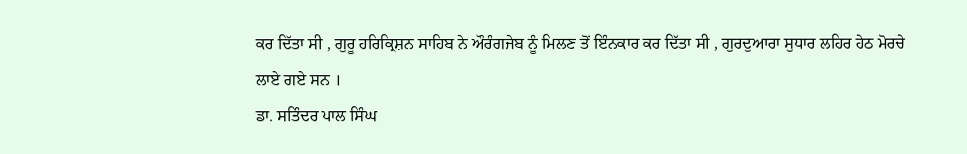ਕਰ ਦਿੱਤਾ ਸੀ , ਗੁਰੂ ਹਰਿਕ੍ਰਿਸ਼ਨ ਸਾਹਿਬ ਨੇ ਔਰੰਗਜੇਬ ਨੂੰ ਮਿਲਣ ਤੋਂ ਇੰਨਕਾਰ ਕਰ ਦਿੱਤਾ ਸੀ , ਗੁਰਦੁਆਰਾ ਸੁਧਾਰ ਲਹਿਰ ਹੇਠ ਮੋਰਚੇ ਲਾਏ ਗਏ ਸਨ ।
ਡਾ. ਸਤਿੰਦਰ ਪਾਲ ਸਿੰਘ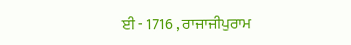ਈ - 1716 , ਰਾਜਾਜੀਪੁਰਾਮ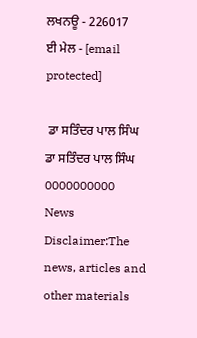ਲਖਨਊ - 226017
ਈ ਮੇਲ - [email protected]

 ਡਾ ਸਤਿੰਦਰ ਪਾਲ ਸਿੰਘ
ਡਾ ਸਤਿੰਦਰ ਪਾਲ ਸਿੰਘ
0000000000
News Disclaimer:The news, articles and other materials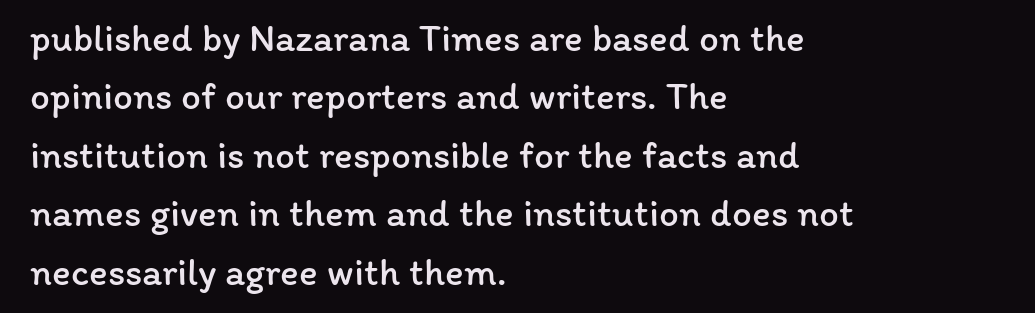published by Nazarana Times are based on the opinions of our reporters and writers. The institution is not responsible for the facts and names given in them and the institution does not necessarily agree with them.